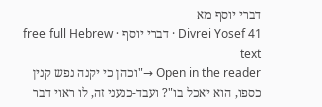דברי יוסף מא
Divrei Yosef 41 · דברי יוסף · free full Hebrew text
Open in the reader →"וכהן כי יקנה נפש קנין כספו, הוא יאכל בו"? ועבד-כנעני זה, לו ראוי דבר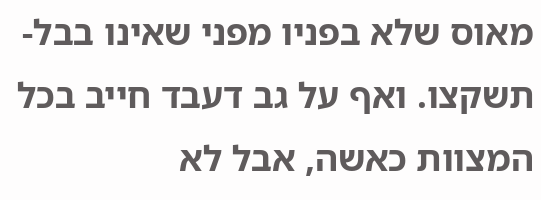מאוס שלא בפניו מפני שאינו בבל-תשקצו. ואף על גב דעבד חייב בכל המצוות כאשה, אבל לא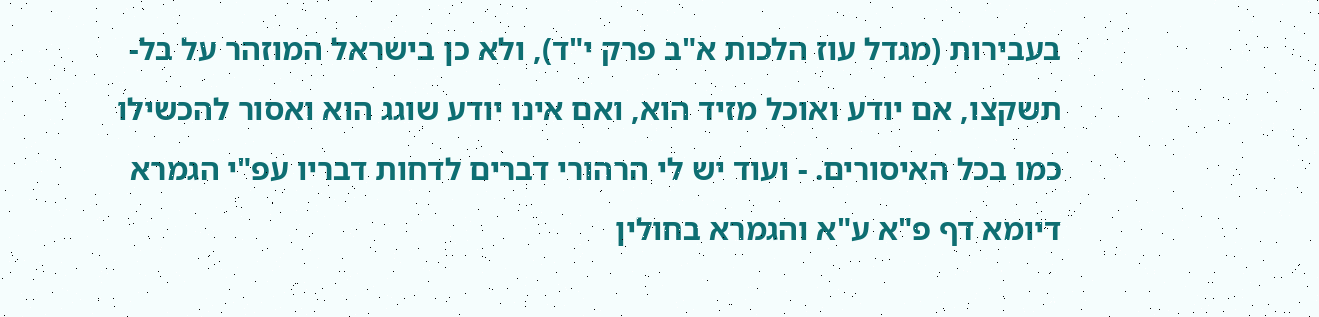בעבירות (מגדל עוז הלכות א"ב פרק י"ד), ולא כן בישראל המוזהר על בל-תשקצו, אם יודע ואוכל מזיד הוא, ואם אינו יודע שוגג הוא ואסור להכשילו כמו בכל האיסורים. - ועוד יש לי הרהורי דברים לדחות דבריו עפ"י הגמרא דיומא דף פ"א ע"א והגמרא בחולין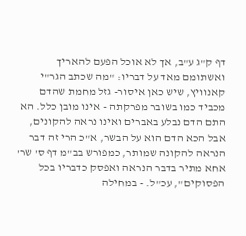דף ק"ג ע"ב, אך לא אוכל הפעם להאריך
ואשתומם מאד על דבריו: "מה שכתב הגר"י קאנוויץ, שיש כאן איסור- גזל מחמת שהדם מכביד כמו בשובר מפרקתה - אינו מובן כלל. הא התם הדם נבלע באברים ואינו נראה להקונים, אבל הכא הדם הוא על הבשר, א"כ הרי זה דבר הנראה להקונה שמותר, כמפורש בב"מ דף ס' שר' אחא מתיר בדבר הנראה ואפסק כדבריו בכל הפסוקים", עכ"ל. - במחילה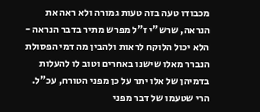מכבודו טעה בזה טעות גמורה ולא ראה את הנראה, שרש"י ז"ל מפרש מתיר בדבר הנראה - הלא יכול הלוקח לראות ולהבין מה דמי הפסולת הנברר מאלו שישנו באחרים וטוב לו להעלות בדמיהן של אלו יתר על כן מפני הטורח, עכ"ל. הרי שטעמו של דבר מפני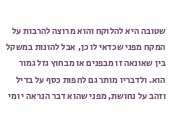שטובה היא להלוקח והוא מרוצה להרבות על המקח מפני שכדאי לו כן, אבל להונות במשקל בין שאונאה זו מבפנים או מבחוץ גזל גמור הוא. ולדבריו מותר גם לחפות כסף על בדיל וזהב על נחושת, מפני שהוא דבר הנראה י ומי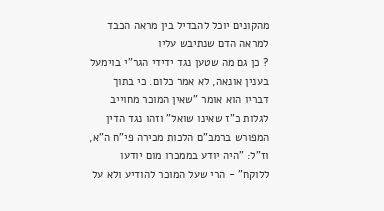מהקונים יוכל להבדיל בין מראה הכבד למראה הדם שנתיבש עליו
? כן גם מה שטען נגד ידידי הגר"י בוימעל בענין אונאה, לא אמר כלום. כי בתוך דבריו הוא אומר "שאין המוכר מחוייב לגלות כ"ז שאינו שואל" וזהו נגד הדין המפורש ברמב"ם הלכות מכירה פי"ח ה"א, וז"ל: "היה יודע בממכרו מום יודעו ללוקח" - הרי שעל המוכר להודיע ולא על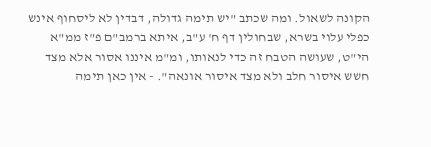הקונה לשאול. ומה שכתב "יש תימה גדולה, דבדין לא ליסחוף אינש כפלי עלוי בשרא, שבחולין דף ח' ע"ב, איתא ברמב"ם פ"ז ממ"א הי"ט, שעושה הטבח זה כדי לנאותו, ומ"מ איננו אסור אלא מצד חשש איסור חלב ולא מצד איסור אונאה". - אין כאן תימה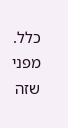כלל. מפני שזה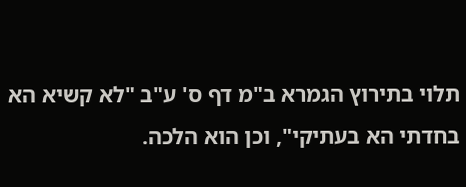תלוי בתירוץ הגמרא ב"מ דף ס' ע"ב "לא קשיא הא בחדתי הא בעתיקי", וכן הוא הלכה.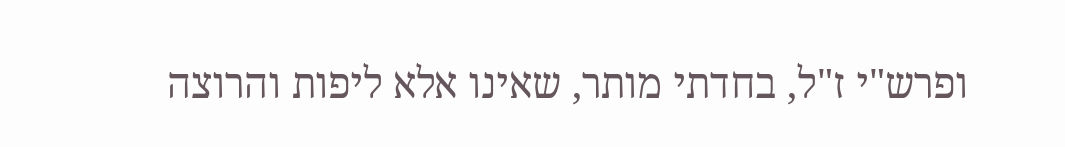ופרש"י ז"ל, בחדתי מותר, שאינו אלא ליפות והרוצה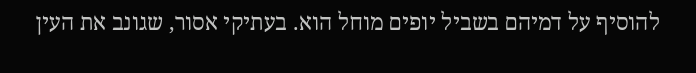להוסיף על דמיהם בשביל יופים מוחל הוא. בעתיקי אסור, שגונב את העין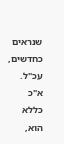שנראים כחדשים, עכ"ל. א"כ כללא הוא,